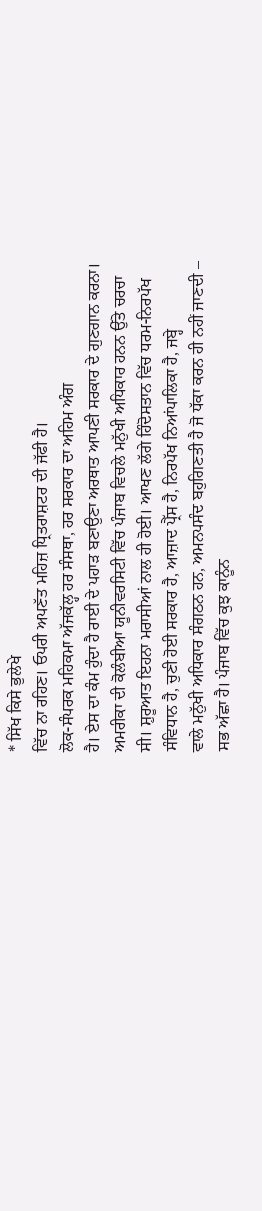* ਸਿੱਖ ਕਿਸੇ ਭੁਲੇਖੇ
ਵਿੱਚ ਨਾ ਰਹਿਣ। ਓਪਰੀ ਅਪਣੱਤ ਮਹਿਜ਼ ਧ੍ਰਿਤਰਾਸ਼ਟਰ ਦੀ ਜੱਫੀ ਹੈ।
ਲੋਕ-ਸੰਪਰਕ ਮਹਿਕਮਾ ਅੱਜਕੱਲ੍ਹ ਹਰ ਸੰਸਥਾ, ਹਰ ਸਰਕਾਰ ਦਾ ਅਹਿਮ ਅੰਗ
ਹੈ। ਏਸ ਦਾ ਕੰਮ ਹੁੰਦਾ ਹੈ ਰਾਈ ਦੇ ਪਹਾੜ ਬਣਾਉਣਾ ਅਰਥਾਤ ਆਪਣੀ ਸਰਕਾਰ ਦੇ ਗੁਣਗਾਨ ਕਰਨਾ।
ਅਮਰੀਕਾ ਦੀ ਕੋਲੰਬੀਆ ਯੂਨੀਵਰਸਿਟੀ ਵਿੱਚ ਪੰਜਾਬ ਵਿਚਲੇ ਮਨੁੱਖੀ ਅਧਿਕਾਰ ਹਨਨ ਉੱਤੇ ਚਰਚਾ
ਸੀ। ਸ਼ੁਰੂਆਤ ਇਹਨਾ ਮਰਾਸੀਆਂ ਨਾਲ ਹੀ ਹੋਈ। ਆਖਣ ਲੱਗੇ ਹਿੰਦੋਸਤਾਨ ਵਿੱਚ ਧਰਮ-ਨਿਰਪੱਖ
ਸੰਵਿਧਾਨ ਹੈ, ਚੁਣੀ ਹੋਈ ਸਰਕਾਰ ਹੈ, ਆਜ਼ਾਦ ਪ੍ਰੈੱਸ ਹੈ, ਨਿਰਪੱਖ ਨਿਆਂਪਾਲਿਕਾ ਹੈ, ਜਬ੍ਹੇ
ਵਾਲੇ ਮਨੁੱਖੀ ਅਧਿਕਾਰ ਸੰਗਠਨ ਹਨ, ਅਮਨਪਸੰਦ ਬਹੁਗਿਣਤੀ ਹੈ ਜੋ ਧੱਕਾ ਕਰਨ ਹੀ ਨਹੀਂ ਜਾਣਦੀ –
ਸਭ ਅੱਛਾ ਹੈ। ਪੰਜਾਬ ਵਿੱਚ ਕੁਝ ਕਾਨੂੰਨ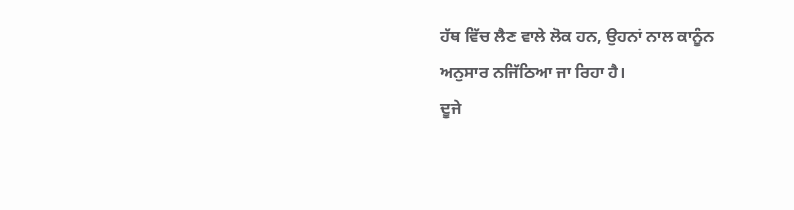ਹੱਥ ਵਿੱਚ ਲੈਣ ਵਾਲੇ ਲੋਕ ਹਨ, ਉਹਨਾਂ ਨਾਲ ਕਾਨੂੰਨ
ਅਨੁਸਾਰ ਨਜਿੱਠਿਆ ਜਾ ਰਿਹਾ ਹੈ।
ਦੂਜੇ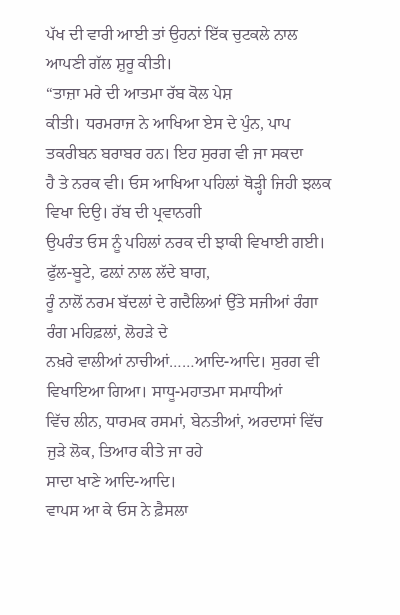ਪੱਖ ਦੀ ਵਾਰੀ ਆਈ ਤਾਂ ਉਹਨਾਂ ਇੱਕ ਚੁਟਕਲੇ ਨਾਲ ਆਪਣੀ ਗੱਲ ਸ਼ੁਰੂ ਕੀਤੀ।
“ਤਾਜ਼ਾ ਮਰੇ ਦੀ ਆਤਮਾ ਰੱਬ ਕੋਲ ਪੇਸ਼
ਕੀਤੀ। ਧਰਮਰਾਜ ਨੇ ਆਖਿਆ ਏਸ ਦੇ ਪੁੰਨ, ਪਾਪ ਤਕਰੀਬਨ ਬਰਾਬਰ ਹਨ। ਇਹ ਸੁਰਗ ਵੀ ਜਾ ਸਕਦਾ
ਹੈ ਤੇ ਨਰਕ ਵੀ। ਓਸ ਆਖਿਆ ਪਹਿਲਾਂ ਥੋੜ੍ਹੀ ਜਿਹੀ ਝਲਕ ਵਿਖਾ ਦਿਉ। ਰੱਬ ਦੀ ਪ੍ਰਵਾਨਗੀ
ਉਪਰੰਤ ਓਸ ਨੂੰ ਪਹਿਲਾਂ ਨਰਕ ਦੀ ਝਾਕੀ ਵਿਖਾਈ ਗਈ। ਫੁੱਲ-ਬੂਟੇ, ਫਲ਼ਾਂ ਨਾਲ ਲੱਦੇ ਬਾਗ,
ਰੂੰ ਨਾਲੋਂ ਨਰਮ ਬੱਦਲਾਂ ਦੇ ਗਦੈਲਿਆਂ ਉੱਤੇ ਸਜੀਆਂ ਰੰਗਾ ਰੰਗ ਮਹਿਫ਼ਲਾਂ, ਲੋਹੜੇ ਦੇ
ਨਖ਼ਰੇ ਵਾਲੀਆਂ ਨਾਚੀਆਂ……ਆਦਿ-ਆਦਿ। ਸੁਰਗ ਵੀ ਵਿਖਾਇਆ ਗਿਆ। ਸਾਧੂ-ਮਹਾਤਮਾ ਸਮਾਧੀਆਂ
ਵਿੱਚ ਲੀਨ, ਧਾਰਮਕ ਰਸਮਾਂ, ਬੇਨਤੀਆਂ, ਅਰਦਾਸਾਂ ਵਿੱਚ ਜੁੜੇ ਲੋਕ, ਤਿਆਰ ਕੀਤੇ ਜਾ ਰਹੇ
ਸਾਦਾ ਖਾਣੇ ਆਦਿ-ਆਦਿ।
ਵਾਪਸ ਆ ਕੇ ਓਸ ਨੇ ਫ਼ੈਸਲਾ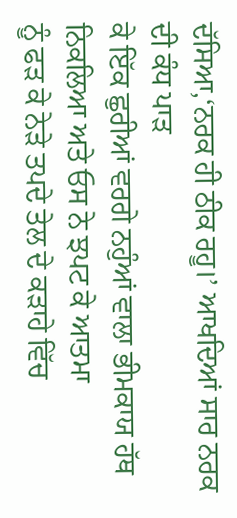ਦੱਸਿਆ,‘ਨਰਕ ਹੀ ਠੀਕ ਰਹੂ।’ ਆਖਦਿਆਂ ਸਾਰ ਨਰਕ ਦੀ ਕੰਧ ਪਾੜ
ਕੇ ਇੱਕ ਛੁਰੀਆਂ ਵਰਗੇ ਨਹੁੰਆਂ ਵਾਲਾ ਭੀਮਕਾਯ ਹੱਥ ਨਿਕਲਿਆ ਅਤੇ ਓਸ ਨੇ ਝਪਟ ਕੇ ਆਤਮਾ
ਨੂੰ ਫੜ ਕੇ ਨੇੜੇ ਤਪਦੇ ਤੇਲ ਦੇ ਕੜਾਹੇ ਵਿੱਚ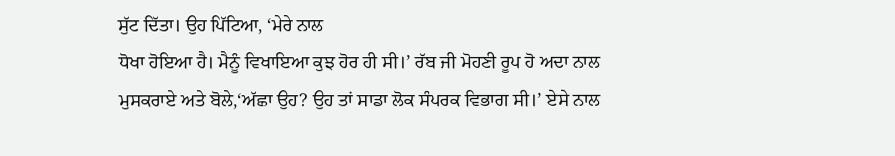ਸੁੱਟ ਦਿੱਤਾ। ਉਹ ਪਿੱਟਿਆ, ‘ਮੇਰੇ ਨਾਲ
ਧੋਖਾ ਹੋਇਆ ਹੈ। ਮੈਨੂੰ ਵਿਖਾਇਆ ਕੁਝ ਹੋਰ ਹੀ ਸੀ।’ ਰੱਬ ਜੀ ਮੋਹਣੀ ਰੂਪ ਹੋ ਅਦਾ ਨਾਲ
ਮੁਸਕਰਾਏ ਅਤੇ ਬੋਲੇ,‘ਅੱਛਾ ਉਹ? ਉਹ ਤਾਂ ਸਾਡਾ ਲੋਕ ਸੰਪਰਕ ਵਿਭਾਗ ਸੀ।’ ਏਸੇ ਨਾਲ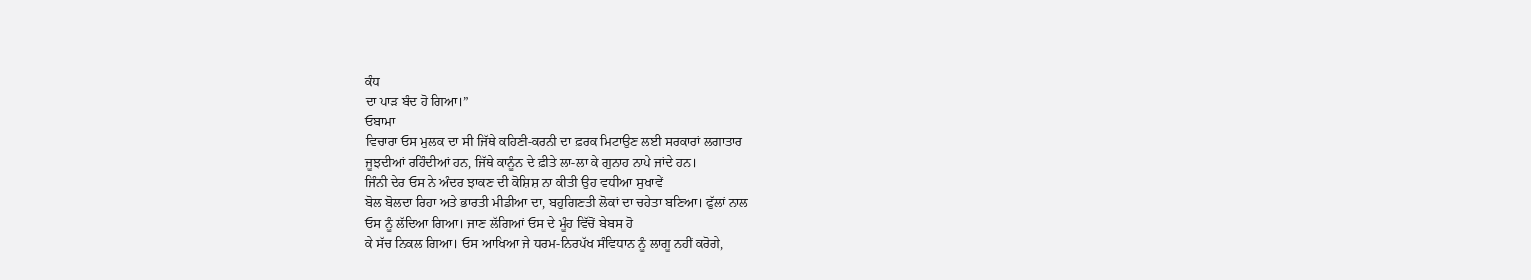ਕੰਧ
ਦਾ ਪਾੜ ਬੰਦ ਹੋ ਗਿਆ।”
ਓਬਾਮਾ
ਵਿਚਾਰਾ ਓਸ ਮੁਲਕ ਦਾ ਸੀ ਜਿੱਥੇ ਕਹਿਣੀ-ਕਰਨੀ ਦਾ ਫ਼ਰਕ ਮਿਟਾਉਣ ਲਈ ਸਰਕਾਰਾਂ ਲਗਾਤਾਰ
ਜੂਝਦੀਆਂ ਰਹਿੰਦੀਆਂ ਹਨ, ਜਿੱਥੇ ਕਾਨੂੰਨ ਦੇ ਫ਼ੀਤੇ ਲਾ-ਲਾ ਕੇ ਗੁਨਾਹ ਨਾਪੇ ਜਾਂਦੇ ਹਨ।
ਜਿੰਨੀ ਦੇਰ ਓਸ ਨੇ ਅੰਦਰ ਝਾਕਣ ਦੀ ਕੋਸ਼ਿਸ਼ ਨਾ ਕੀਤੀ ਉਹ ਵਧੀਆ ਸੁਖਾਵੇਂ
ਬੋਲ ਬੋਲਦਾ ਰਿਹਾ ਅਤੇ ਭਾਰਤੀ ਮੀਡੀਆ ਦਾ, ਬਹੁਗਿਣਤੀ ਲੋਕਾਂ ਦਾ ਚਹੇਤਾ ਬਣਿਆ। ਫੁੱਲਾਂ ਨਾਲ
ਓਸ ਨੂੰ ਲੱਦਿਆ ਗਿਆ। ਜਾਣ ਲੱਗਿਆਂ ਓਸ ਦੇ ਮੂੰਹ ਵਿੱਚੋਂ ਬੇਬਸ ਹੋ
ਕੇ ਸੱਚ ਨਿਕਲ ਗਿਆ। ਓਸ ਆਖਿਆ ਜੇ ਧਰਮ-ਨਿਰਪੱਖ ਸੰਵਿਧਾਨ ਨੂੰ ਲਾਗੂ ਨਹੀਂ ਕਰੋਗੇ,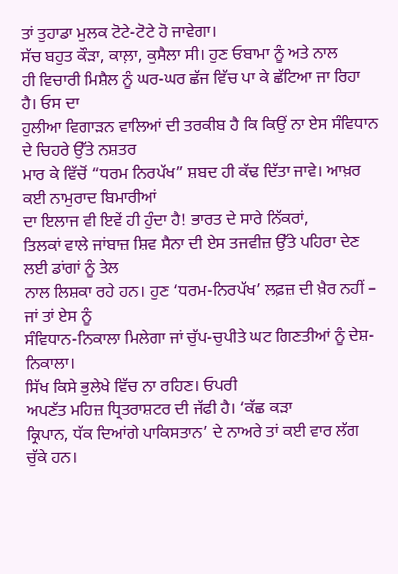ਤਾਂ ਤੁਹਾਡਾ ਮੁਲਕ ਟੋਟੇ-ਟੋਟੇ ਹੋ ਜਾਵੇਗਾ।
ਸੱਚ ਬਹੁਤ ਕੌੜਾ, ਕਾਲ਼ਾ, ਕੁਸੈਲਾ ਸੀ। ਹੁਣ ਓਬਾਮਾ ਨੂੰ ਅਤੇ ਨਾਲ
ਹੀ ਵਿਚਾਰੀ ਮਿਸ਼ੈਲ ਨੂੰ ਘਰ-ਘਰ ਛੱਜ ਵਿੱਚ ਪਾ ਕੇ ਛੱਟਿਆ ਜਾ ਰਿਹਾ ਹੈ। ਓਸ ਦਾ
ਹੁਲੀਆ ਵਿਗਾੜਨ ਵਾਲਿਆਂ ਦੀ ਤਰਕੀਬ ਹੈ ਕਿ ਕਿਉਂ ਨਾ ਏਸ ਸੰਵਿਧਾਨ ਦੇ ਚਿਹਰੇ ਉੱਤੇ ਨਸ਼ਤਰ
ਮਾਰ ਕੇ ਵਿੱਚੋਂ “ਧਰਮ ਨਿਰਪੱਖ” ਸ਼ਬਦ ਹੀ ਕੱਢ ਦਿੱਤਾ ਜਾਵੇ। ਆਖ਼ਰ ਕਈ ਨਾਮੁਰਾਦ ਬਿਮਾਰੀਆਂ
ਦਾ ਇਲਾਜ ਵੀ ਇਵੇਂ ਹੀ ਹੁੰਦਾ ਹੈ! ਭਾਰਤ ਦੇ ਸਾਰੇ ਨਿੱਕਰਾਂ,
ਤਿਲਕਾਂ ਵਾਲੇ ਜਾਂਬਾਜ਼ ਸ਼ਿਵ ਸੈਨਾ ਦੀ ਏਸ ਤਜਵੀਜ਼ ਉੱਤੇ ਪਹਿਰਾ ਦੇਣ ਲਈ ਡਾਂਗਾਂ ਨੂੰ ਤੇਲ
ਨਾਲ ਲਿਸ਼ਕਾ ਰਹੇ ਹਨ। ਹੁਣ ‘ਧਰਮ-ਨਿਰਪੱਖ’ ਲਫ਼ਜ਼ ਦੀ ਖ਼ੈਰ ਨਹੀਂ – ਜਾਂ ਤਾਂ ਏਸ ਨੂੰ
ਸੰਵਿਧਾਨ-ਨਿਕਾਲਾ ਮਿਲੇਗਾ ਜਾਂ ਚੁੱਪ-ਚੁਪੀਤੇ ਘਟ ਗਿਣਤੀਆਂ ਨੂੰ ਦੇਸ਼-ਨਿਕਾਲਾ।
ਸਿੱਖ ਕਿਸੇ ਭੁਲੇਖੇ ਵਿੱਚ ਨਾ ਰਹਿਣ। ਓਪਰੀ
ਅਪਣੱਤ ਮਹਿਜ਼ ਧ੍ਰਿਤਰਾਸ਼ਟਰ ਦੀ ਜੱਫੀ ਹੈ। ‘ਕੱਛ ਕੜਾ
ਕ੍ਰਿਪਾਨ, ਧੱਕ ਦਿਆਂਗੇ ਪਾਕਿਸਤਾਨ’ ਦੇ ਨਾਅਰੇ ਤਾਂ ਕਈ ਵਾਰ ਲੱਗ ਚੁੱਕੇ ਹਨ।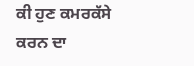ਕੀ ਹੁਣ ਕਮਰਕੱਸੇ ਕਰਨ ਦਾ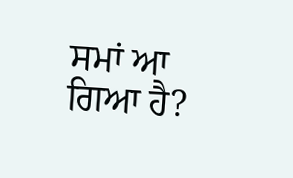ਸਮਾਂ ਆ ਗਿਆ ਹੈ?